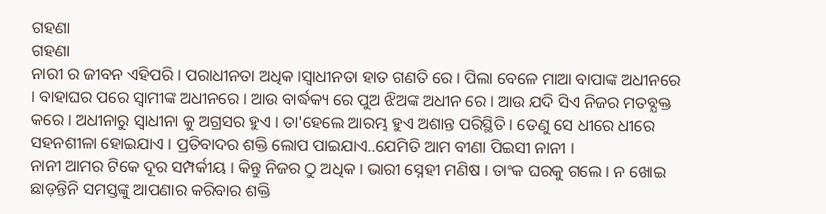ଗହଣା
ଗହଣା
ନାରୀ ର ଜୀବନ ଏହିପରି । ପରାଧୀନତା ଅଧିକ ।ସ୍ବାଧୀନତା ହାତ ଗଣତି ରେ । ପିଲା ବେଳେ ମାଆ ବାପାଙ୍କ ଅଧୀନରେ । ବାହାଘର ପରେ ସ୍ବାମୀଙ୍କ ଅଧୀନରେ । ଆଉ ବାର୍ଦ୍ଧକ୍ୟ ରେ ପୁଅ ଝିଅଙ୍କ ଅଧୀନ ରେ । ଆଉ ଯଦି ସିଏ ନିଜର ମତବ୍ଯକ୍ତ କରେ । ଅଧୀନାରୁ ସ୍ବାଧୀନା କୁ ଅଗ୍ରସର ହୁଏ । ତା'ହେଲେ ଆରମ୍ଭ ହୁଏ ଅଶାନ୍ତ ପରିସ୍ଥିତି । ତେଣୁ ସେ ଧୀରେ ଧୀରେ ସହନଶୀଳା ହୋଇଯାଏ । ପ୍ରତିବାଦର ଶକ୍ତି ଲୋପ ପାଇଯାଏ..ଯେମିତି ଆମ ବୀଣା ପିଇସୀ ନାନୀ ।
ନାନୀ ଆମର ଟିକେ ଦୂର ସମ୍ପର୍କୀୟ । କିନ୍ତୁ ନିଜର ଠୁ ଅଧିକ । ଭାରୀ ସ୍ନେହୀ ମଣିଷ । ତାଂକ ଘରକୁ ଗଲେ । ନ ଖୋଇ ଛାଡ଼ନ୍ତିନି ସମସ୍ତଙ୍କୁ ଆପଣାର କରିବାର ଶକ୍ତି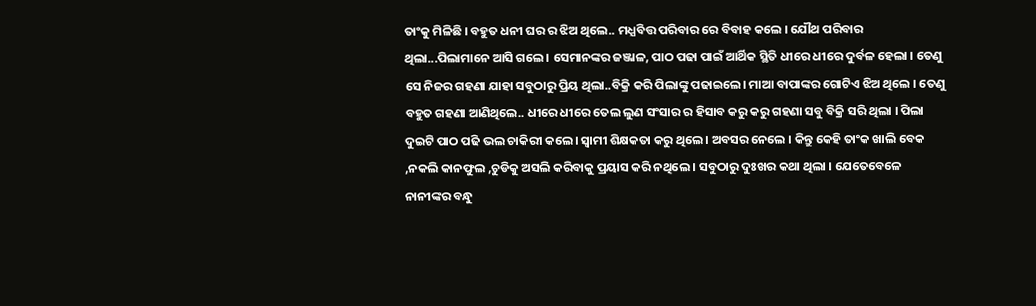ତାଂକୁ ମିଳିଛି । ବହୁତ ଧନୀ ଘର ର ଝିଅ ଥିଲେ.. ମଧ୍ଯବିତ୍ତ ପରିବାର ରେ ବିବାହ କଲେ । ଯୌଥ ପରିବାର ଥିଲା...ପିଲାମାନେ ଆସି ଗଲେ । ସେମାନଙ୍କର ଜଞ୍ଜାଳ, ପାଠ ପଢା ପାଇଁ ଆର୍ଥିକ ସ୍ଥିତି ଧୀରେ ଧୀରେ ଦୁର୍ବଳ ହେଲା । ତେଣୁ ସେ ନିଜର ଗହଣା ଯାହା ସବୁଠାରୁ ପ୍ରିୟ ଥିଲା..ବିକ୍ରି କରି ପିଲାଙ୍କୁ ପଢାଇଲେ। ମାଆ ବାପାଙ୍କର ଗୋଟିଏ ଝିଅ ଥିଲେ । ତେଣୁ ବହୁତ ଗହଣା ଆଣିଥିଲେ.. ଧୀରେ ଧୀରେ ତେଲ ଲୁଣ ସଂସାର ର ହିସାବ କରୁ କରୁ ଗହଣା ସବୁ ବିକ୍ରି ସରି ଥିଲା । ପିଲା ଦୁଇଟି ପାଠ ପଢି ଭଲ ଚାକିରୀ କଲେ। ସ୍ବାମୀ ଶିକ୍ଷକତା କରୁ ଥିଲେ । ଅବସର ନେଲେ । କିନ୍ତୁ କେହି ତାଂକ ଖାଲି ବେକ ,ନକଲି କାନଫୁଲ ,ଚୁଡିକୁ ଅସଲି କରିବାକୁ ପ୍ରୟାସ କରି ନଥିଲେ । ସବୁଠାରୁ ଦୁଃଖର କଥା ଥିଲା । ଯେତେବେଳେ ନାନୀଙ୍କର ବନ୍ଧୁ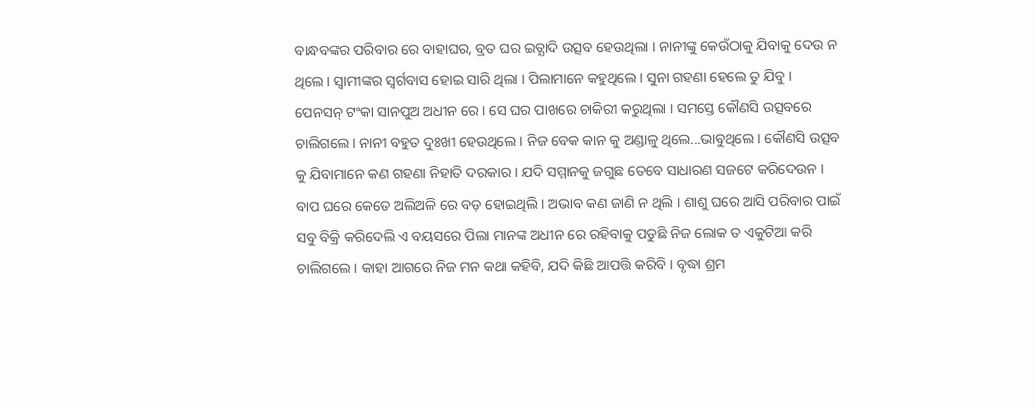ବାନ୍ଧବଙ୍କର ପରିବାର ରେ ବାହାଘର, ବ୍ରତ ଘର ଇତ୍ଯାଦି ଉତ୍ସବ ହେଉଥିଲା । ନାନୀଙ୍କୁ କେଉଁଠାକୁ ଯିବାକୁ ଦେଉ ନ ଥିଲେ । ସ୍ବାମୀଙ୍କର ସ୍ବର୍ଗବାସ ହୋଇ ସାରି ଥିଲା । ପିଲାମାନେ କହୁଥିଲେ । ସୁନା ଗହଣା ହେଲେ ତୁ ଯିବୁ । ପେନସନ୍ ଟଂକା ସାନପୁଅ ଅଧୀନ ରେ । ସେ ଘର ପାଖରେ ଚାକିରୀ କରୁଥିଲା । ସମସ୍ତେ କୌଣସି ଉତ୍ସବରେ ଚାଲିଗଲେ । ନାନୀ ବହୁତ ଦୁଃଖୀ ହେଉଥିଲେ । ନିଜ ବେକ କାନ କୁ ଅଣ୍ଡାଳୁ ଥିଲେ...ଭାବୁଥିଲେ । କୌଣସି ଉତ୍ସବ କୁ ଯିବାମାନେ କଣ ଗହଣା ନିହାତି ଦରକାର । ଯଦି ସମ୍ମାନକୁ ଜଗୁଛ ତେବେ ସାଧାରଣ ସଜଟେ କରିଦେଉନ । ବାପ ଘରେ କେତେ ଅଲିଅଳି ରେ ବଡ଼ ହୋଇଥିଲି । ଅଭାବ କଣ ଜାଣି ନ ଥିଲି । ଶାଶୁ ଘରେ ଆସି ପରିବାର ପାଇଁ ସବୁ ବିକ୍ରି କରିଦେଲି ଏ ବୟସରେ ପିଲା ମାନଙ୍କ ଅଧୀନ ରେ ରହିବାକୁ ପଡୁଛି ନିଜ ଲୋକ ତ ଏକୁଟିଆ କରି ଚାଲିଗଲେ । କାହା ଆଗରେ ନିଜ ମନ କଥା କହିବି, ଯଦି କିଛି ଆପତ୍ତି କରିବି । ବୃଦ୍ଧା ଶ୍ରମ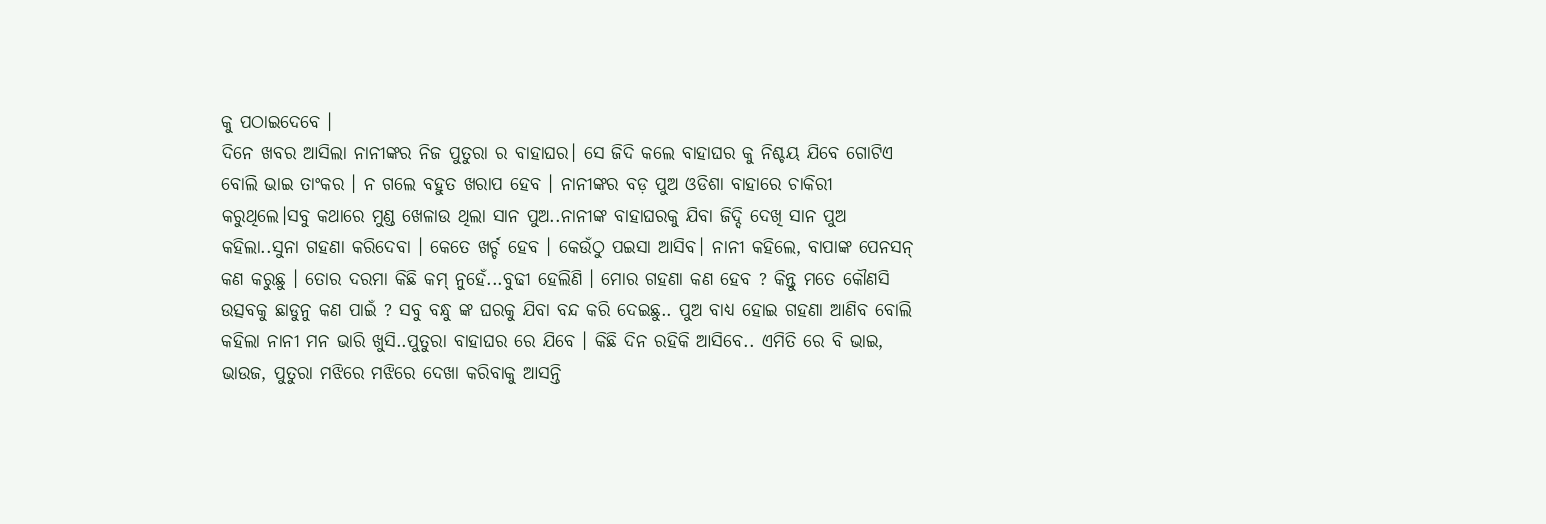କୁ ପଠାଇଦେବେ ।
ଦିନେ ଖବର ଆସିଲା ନାନୀଙ୍କର ନିଜ ପୁତୁରା ର ବାହାଘର। ସେ ଜିଦି କଲେ ବାହାଘର କୁ ନିଶ୍ଚୟ ଯିବେ ଗୋଟିଏ ବୋଲି ଭାଇ ତାଂକର । ନ ଗଲେ ବହୁତ ଖରାପ ହେବ । ନାନୀଙ୍କର ବଡ଼ ପୁଅ ଓଡିଶା ବାହାରେ ଚାକିରୀ କରୁଥିଲେ।ସବୁ କଥାରେ ମୁଣ୍ଡ ଖେଳାଉ ଥିଲା ସାନ ପୁଅ..ନାନୀଙ୍କ ବାହାଘରକୁ ଯିବା ଜିଦ୍ଦି ଦେଖି ସାନ ପୁଅ କହିଲା..ସୁନା ଗହଣା କରିଦେବା । କେତେ ଖର୍ଚ୍ଚ ହେବ । କେଉଁଠୁ ପଇସା ଆସିବ। ନାନୀ କହିଲେ, ବାପାଙ୍କ ପେନସନ୍ କଣ କରୁଛୁ । ତୋର ଦରମା କିଛି କମ୍ ନୁହେଁ...ବୁଢୀ ହେଲିଣି । ମୋର ଗହଣା କଣ ହେବ ? କିନ୍ତୁ ମତେ କୌଣସି ଉତ୍ସବକୁ ଛାଡୁନୁ କଣ ପାଇଁ ? ସବୁ ବନ୍ଧୁ ଙ୍କ ଘରକୁ ଯିବା ବନ୍ଦ କରି ଦେଇଛୁ.. ପୁଅ ବାଧ୍ଯ ହୋଇ ଗହଣା ଆଣିବ ବୋଲି କହିଲା ନାନୀ ମନ ଭାରି ଖୁସି..ପୁତୁରା ବାହାଘର ରେ ଯିବେ । କିଛି ଦିନ ରହିକି ଆସିବେ.. ଏମିତି ରେ ବି ଭାଇ, ଭାଉଜ, ପୁତୁରା ମଝିରେ ମଝିରେ ଦେଖା କରିବାକୁ ଆସନ୍ତି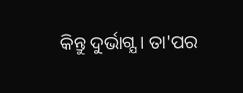କିନ୍ତୁ ଦୁର୍ଭାଗ୍ଯ । ତା'ପର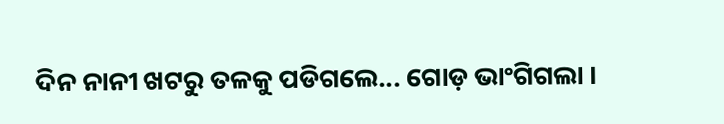ଦିନ ନାନୀ ଖଟରୁ ତଳକୁ ପଡିଗଲେ... ଗୋଡ଼ ଭାଂଗିଗଲା ।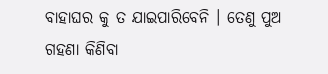ବାହାଘର କୁ ତ ଯାଇପାରିବେନି । ତେଣୁ ପୁଅ ଗହଣା କିଣିବା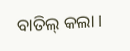ବାତିଲ୍ କଲା ।